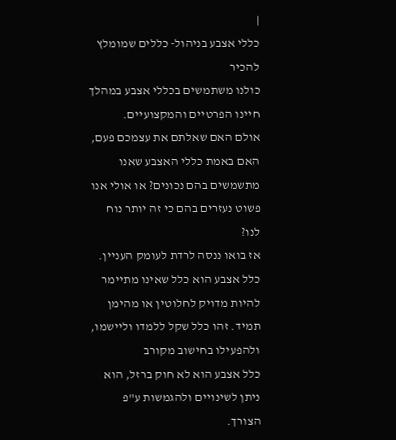|
כללי אצבע בניהול- כללים שמומלץ להכיר
כולנו משתמשים בכללי אצבע במהלך חיינו הפרטיים והמקצועיים.
אולם האם שאלתם את עצמכם פעם, האם באמת כללי האצבע שאנו מתשמשים בהם נכונים? או אולי אנו פשוט נעזרים בהם כי זה יותר נוח לנו?
אז בואו ננסה לרדת לעומק העניין.
כלל אצבע הוא כלל שאינו מתיימר להיות מדויק לחלוטין או מהימן תמיד. זהו כלל שקל ללמדו וליישמו, ולהפעילו בחישוב מקורב
כלל אצבע הוא לא חוק ברזל, הוא ניתן לשינויים ולהגמשות ע"פ הצורך.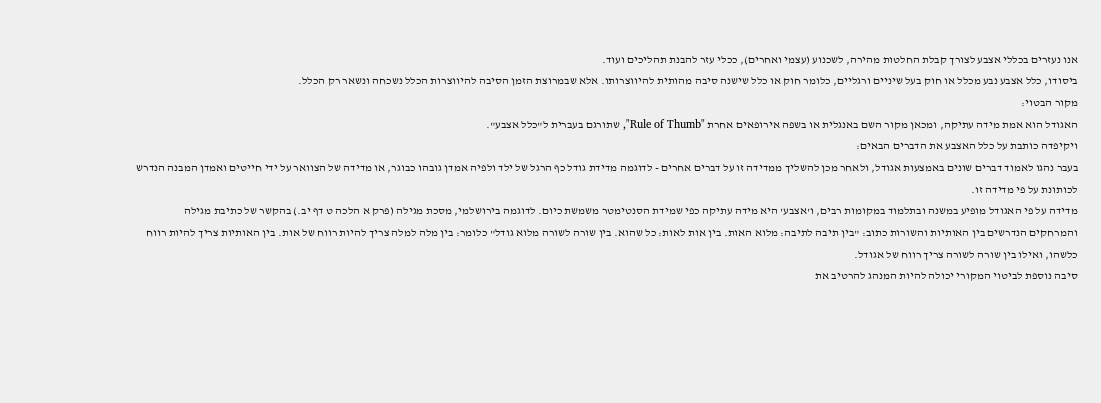אנו נעזרים בכללי אצבע לצורך קבלת החלטות מהירה, לשכנוע (עצמי ואחרים), ככלי עזר להבנת תהליכים ועוד.
ביסודו, כלל אצבע נבע מכלל או חוק בעל שיניים ורגליים, כלומר חוק או כלל שישנה סיבה מהותית להיווצרותו. אלא שבמרוצת הזמן הסיבה להיווצרות הכלל נשכחה ונשאר רק הכלל.
מקור הבטוי:
האגודל הוא אמת מידה עתיקה, ומכאן מקור השם באנגלית או בשפה אירופאים אחרת "Rule of Thumb", שתורגם בעברית ל"כלל אצבע".
ויקיפדה כותבת על כלל האצבע את הדברים הבאים:
בעבר נהגו לאמוד דברים שונים באמצעות אגודל, ולאחר מכן להשליך ממדידה זו על דברים אחרים - לדוגמה מדידת גודל כף הרגל של ילד ולפיה אמדן גובהו כבוגר, או מדידה של הצוואר על ידי חייטים ואמדן המבנה הנדרש לכותונת על פי מדידה זו.
מדידה על פי האגודל מופיע במשנה ובתלמוד במקומות רבים, ו'אצבע' היא מידה עתיקה כפי שמידת הסנטימטר משמשת כיום. לדוגמה בירושלמי, מסכת מגילה (פרק א הלכה ט דף יב.) בהקשר של כתיבת מגילה והמרחקים הנדרשים בין האותיות והשורות כתוב: "בין תיבה לתיבה: מלוא האות. בין אות לאות: כל שהוא. בין שורה לשורה מלוא גודל" כלומר: בין מלה למלה צריך להיות רווח של אות. בין האותיות צריך להיות רווח כלשהו, ואילו בין שורה לשורה צריך רווח של אגודל.
סיבה נוספת לביטוי המקורי יכולה להיות המנהג להרטיב את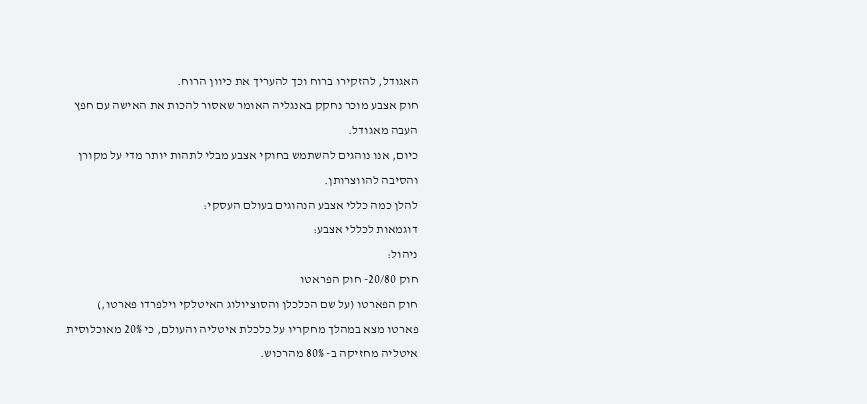האגודל, להזקירו ברוח וכך להעריך את כיוון הרוח.
חוק אצבע מוכר נחקק באנגליה האומר שאסור להכות את האישה עם חפץ העבה מאגודל.
כיום, אנו נוהגים להשתמש בחוקי אצבע מבלי לתהות יותר מדי על מקורן והסיבה להווצרותן.
להלן כמה כללי אצבע הנהוגים בעולם העסקי:
דוגמאות לכללי אצבע:
ניהול:
חוק 20/80- חוק הפראטו
חוק הפארטו (על שם הכלכלן והסוציולוג האיטלקי וילפרדו פארטו,) פארטו מצא במהלך מחקריו על כלכלת איטליה והעולם, כי 20% מאוכלוסית איטליה מחזיקה ב- 80% מהרכוש.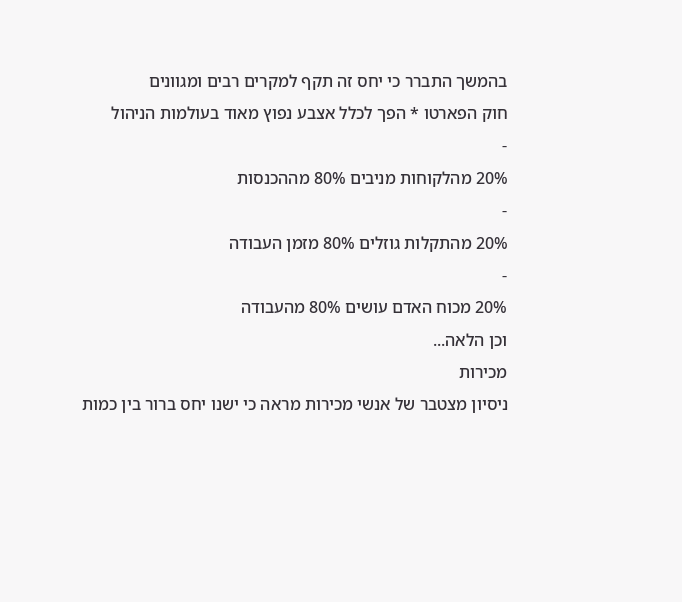בהמשך התברר כי יחס זה תקף למקרים רבים ומגוונים
חוק הפארטו * הפך לכלל אצבע נפוץ מאוד בעולמות הניהול
-
20% מהלקוחות מניבים 80% מההכנסות
-
20% מהתקלות גוזלים 80% מזמן העבודה
-
20% מכוח האדם עושים 80% מהעבודה
וכן הלאה...
מכירות
ניסיון מצטבר של אנשי מכירות מראה כי ישנו יחס ברור בין כמות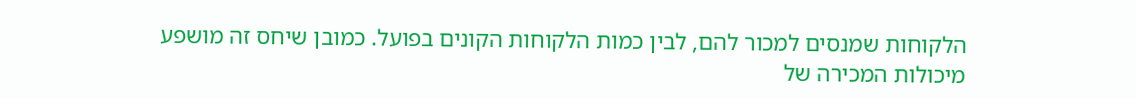הלקוחות שמנסים למכור להם, לבין כמות הלקוחות הקונים בפועל. כמובן שיחס זה מושפע מיכולות המכירה של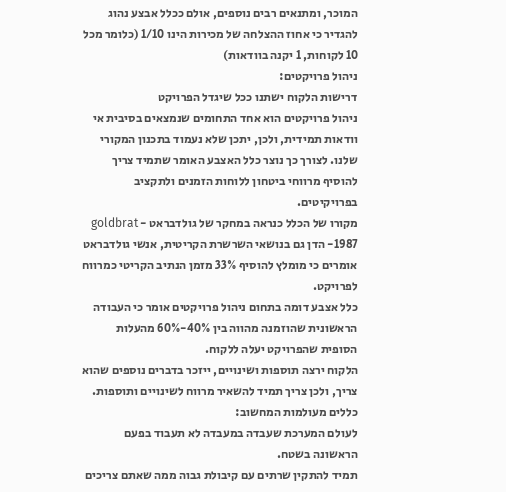המוכר, ומתנאים רבים נוספים, אולם ככלל אבצע נהוג להגדיר כי אחוז ההצלחה של מכירות הינו 1/10 (כלומר מכל 10 לקוחות, 1 יקנה בוודאות)
ניהול פרויקטים:
דרישות הלקוח ישתנו ככל שיגדל הפרויקט
ניהול פרויקטים הוא אחד התחומים שנמצאים בסיבית אי וודאות תמידית, ולכן, יתכן שלא נעמוד בתכנון המקורי שלנו. לצורך כך נוצר כלל האצבע האומר שתמיד צריך להוסיף מרווחי ביטחון ללוחות הזמנים ולתקציב בפרויקיטים.
מקורו של הכלל כנראה במחקר של גולדבראט - goldbrat 1987- הדן גם בנושאי השרשרת הקריטית, אנשי גולדבראט אומרים כי מומלץ להוסיף 33% מזמן הנתיב הקריטי כמרווח לפרויקט.
כלל אצבע דומה בתחום ניהול פרויקטים אומר כי העבודה הראשונית שהוזמנה מהווה בין 40%-60% מהעלות הסופית שהפרויקט יעלה ללקוח.
הלקוח ירצה תוספות ושינויים, ייזכר בדברים נוספים שהוא צריך, ולכן צריך תמיד להשאיר מרווח לשינויים ותוספות.
כללים מעולמות המחשוב:
לעולם המערכת שעבדה במעבדה לא תעבוד בפעם הראשונה בשטח.
תמיד להתקין שרתים עם קיבולת גבוה ממה שאתם צריכים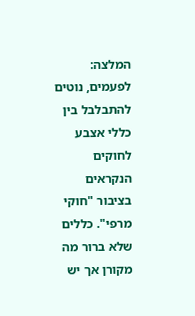המלצה:
לפעמים, נוטים להתבלבל בין כללי אצבע לחוקים הנקראים בציבור "חוקי מרפי". כללים שלא ברור מה מקורן אך יש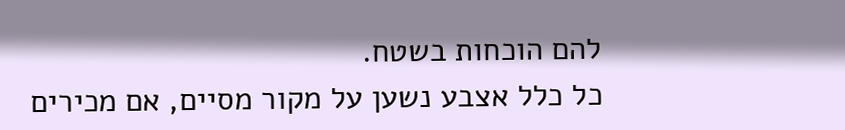להם הוכחות בשטח.
כל כלל אצבע נשען על מקור מסיים, אם מכירים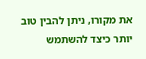את מקורו, ניתן להבין טוב יותר כיצד להשתמש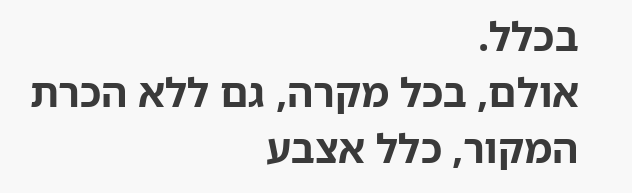בכלל.
אולם, בכל מקרה, גם ללא הכרת המקור, כלל אצבע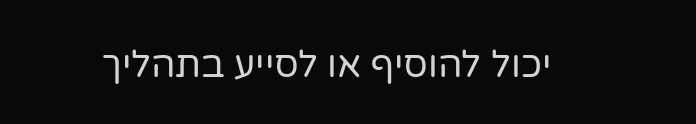יכול להוסיף או לסייע בתהליך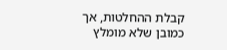קבלת ההחלטות, אך כמובן שלא מומלץ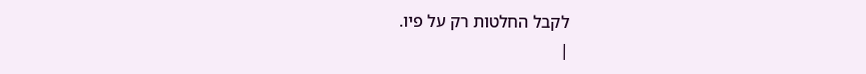לקבל החלטות רק על פיו.
|